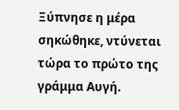Ξύπνησε η μέρα σηκώθηκε, ντύνεται τώρα το πρώτο της γράμμα Αυγή.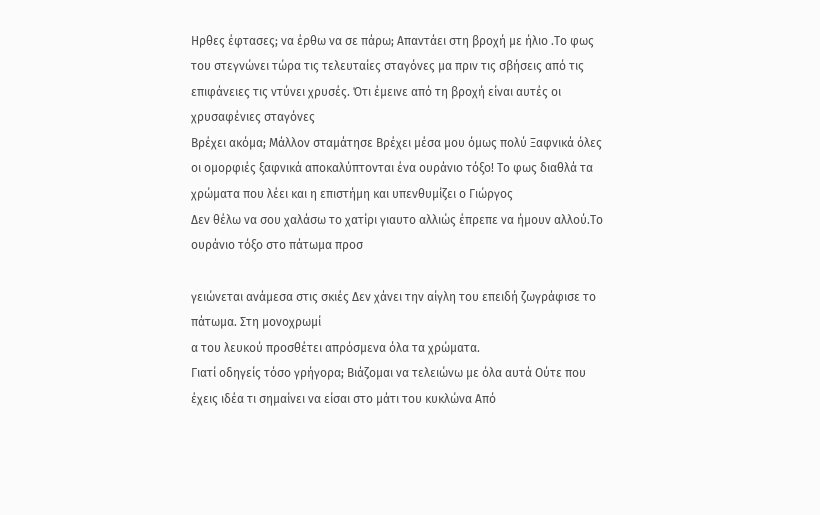Ηρθες έφτασες; να έρθω να σε πάρω; Απαντάει στη βροχή με ήλιο .Το φως του στεγνώνει τώρα τις τελευταίες σταγόνες μα πριν τις σβήσεις από τις επιφάνειες τις ντύνει χρυσές. Ότι έμεινε από τη βροχή είναι αυτές οι χρυσαφένιες σταγόνες
Βρέχει ακόμα; Μάλλον σταμάτησε Βρέχει μέσα μου όμως πολύ Ξαφνικά όλες οι ομορφιές ξαφνικά αποκαλύπτονται ένα ουράνιο τόξο! Το φως διαθλά τα χρώματα που λέει και η επιστήμη και υπενθυμίζει ο Γιώργος
Δεν θέλω να σου χαλάσω το χατίρι γιαυτο αλλιώς έπρεπε να ήμουν αλλού.Το ουράνιο τόξο στο πάτωμα προσ

γειώνεται ανάμεσα στις σκιές Δεν χάνει την αίγλη του επειδή ζωγράφισε το πάτωμα. Στη μονοχρωμί
α του λευκού προσθέτει απρόσμενα όλα τα χρώματα.
Γιατί οδηγείς τόσο γρήγορα; Βιάζομαι να τελειώνω με όλα αυτά Ούτε που έχεις ιδέα τι σημαίνει να είσαι στο μάτι του κυκλώνα Από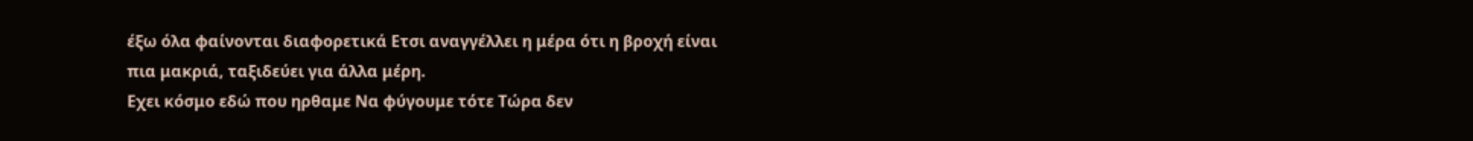έξω όλα φαίνονται διαφορετικά Ετσι αναγγέλλει η μέρα ότι η βροχή είναι πια μακριά, ταξιδεύει για άλλα μέρη.
Εχει κόσμο εδώ που ηρθαμε Να φύγουμε τότε Τώρα δεν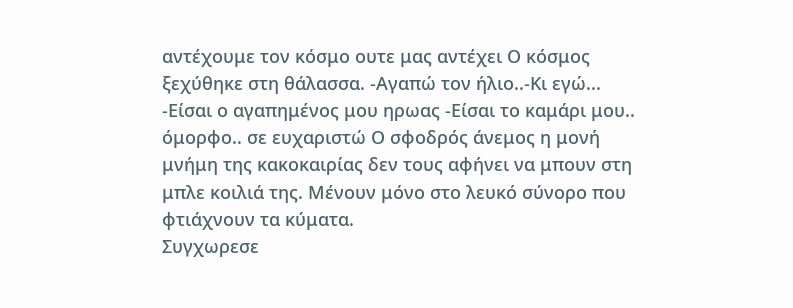αντέχουμε τον κόσμο ουτε μας αντέχει Ο κόσμος ξεχύθηκε στη θάλασσα. -Αγαπώ τον ήλιο..-Κι εγώ... -Είσαι ο αγαπημένος μου ηρωας -Είσαι το καμάρι μου.. όμορφο.. σε ευχαριστώ Ο σφοδρός άνεμος η μονή μνήμη της κακοκαιρίας δεν τους αφήνει να μπουν στη μπλε κοιλιά της. Μένουν μόνο στο λευκό σύνορο που φτιάχνουν τα κύματα.
Συγχωρεσε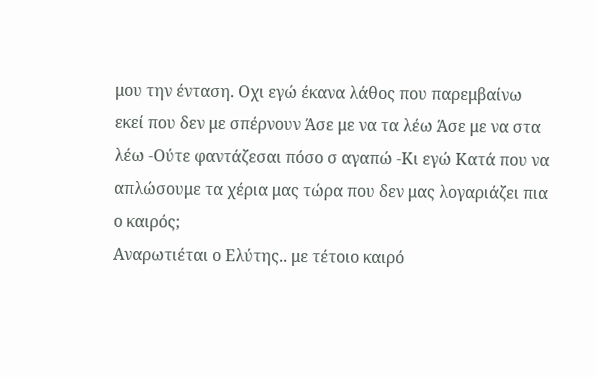μου την ένταση. Οχι εγώ έκανα λάθος που παρεμβαίνω εκεί που δεν με σπέρνουν Άσε με να τα λέω Άσε με να στα λέω -Ούτε φαντάζεσαι πόσο σ αγαπώ -Κι εγώ Κατά που να απλώσουμε τα χέρια μας τώρα που δεν μας λογαριάζει πια ο καιρός;
Αναρωτιέται ο Ελύτης.. με τέτοιο καιρό